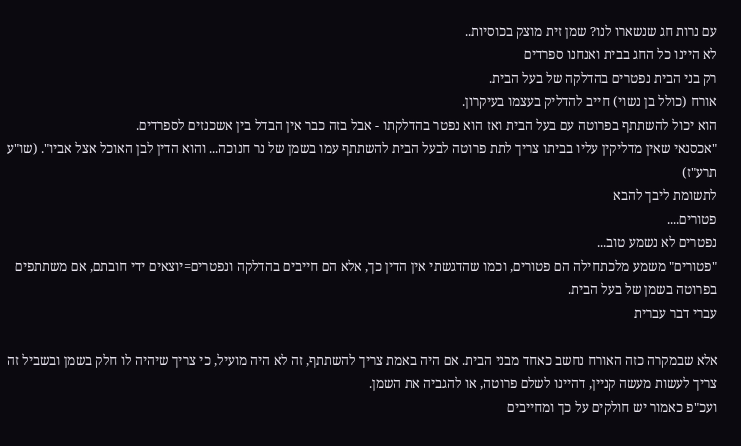עם נרות חג שנשארו לנו? שמן זית מוצק בכוסיות..
לא היינו כל החג בבית ואנחנו ספרדים
רק בני הבית נפטרים בהדלקה של בעל הבית.
אורח (כולל בן נשוי) חייב להדליק בעצמו בעיקרון.
הוא יכול להשתתף בפרוטה עם בעל הבית ואז הוא נפטר בהדלקתו - אבל בזה כבר אין הבדל בין אשכנזים לספרדים.
"אכסנאי שאין מדליקין עליו בביתו צריך לתת פרוטה לבעל הבית להשתתף עמו בשמן של נר חנוכה... והוא הדין לבן האוכל אצל אביו". (שו"ע תרע"ז)
לתשומת ליבך להבא
פטורים....
נפטרים לא נשמע טוב...
"פטורים" משמע מלכתחילה הם פטורים, וכמו שהדגשתי אין הדין כך, אלא הם חייבים בהדלקה ונפטרים=יוצאים ידי חובתם, אם משתתפים בפרוטה בשמן של בעל הבית.
עברי דבר עברית

אלא שבמקרה כזה האורח נחשב כאחד מבני הבית. אם היה באמת צריך להשתתף, זה לא היה מועיל, כי צריך שיהיה לו חלק בשמן ובשביל זה צריך לעשות מעשה קניין, דהיינו לשלם פרוטה, או להגביה את השמן.
ועכ"פ כאמור יש חולקים על כך ומחייבים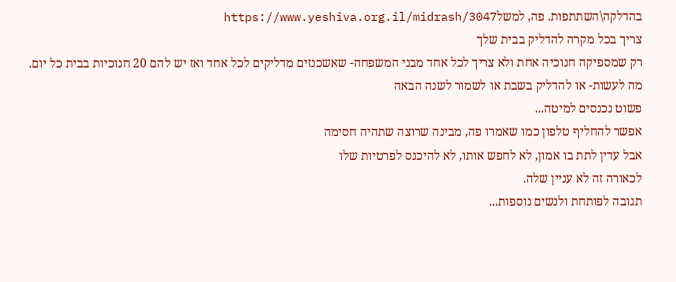בהדלקה\השתתפות. פה, למשלhttps://www.yeshiva.org.il/midrash/3047
צריך בכל מקרה להדליק בבית שלך
רק שמספיקה חנוכיה אחת ולא צריך לכל אחד מבני המשפחה- שאשכנזים מדליקים לכל אחד ואז יש להם 20 חנוכיות בבית כל יום.
מה לעשות- או להדליק בשבת או לשמור לשנה הבאה
פשוט נכנסים למיטה...
אפשר להחליף טלפון כמו שאמרו פה, מבינה שרוצה שתהיה חסימה
אבל עדין לתת בו אמון, לא לחפש אותו, לא להיכנס לפרטיות שלו
לכאורה זה לא עניין שלה.
תגובה לפותחת ולנשים נוספות...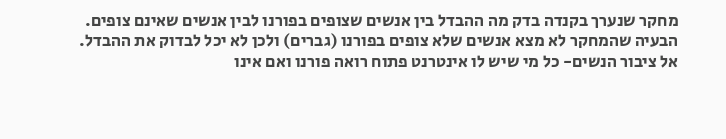מחקר שנערך בקנדה בדק מה ההבדל בין אנשים שצופים בפורנו לבין אנשים שאינם צופים.
הבעיה שהמחקר לא מצא אנשים שלא צופים בפורנו (גברים) ולכן לא יכל לבדוק את ההבדל.
אל ציבור הנשים- כל מי שיש לו אינטרנט פתוח רואה פורנו ואם אינו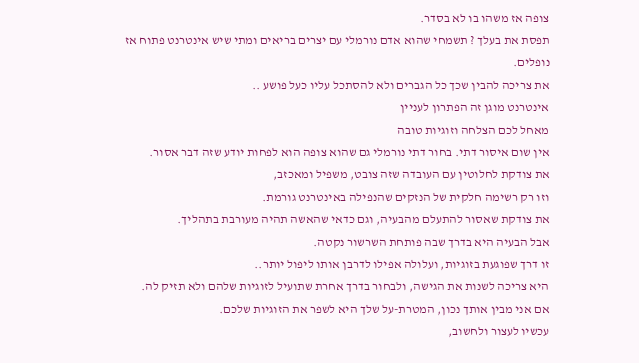צופה אז משהו בו לא בסדר.
תפסת את בעלך ? תשמחי שהוא אדם נורמלי עם יצרים בריאים ומתי שיש אינטרנט פתוח אז נופלים.
את צריכה להבין שכך כל הגברים ולא להסתכל עליו כעל פושע ..
אינטרנט מוגן זה הפתרון לעניין
מאחל לכם הצלחה וזוגיות טובה
אין שום איסור דתי. בחור דתי נורמלי גם שהוא צופה הוא לפחות יודע שזה דבר אסור.
את צודקת לחלוטין עם העובדה שזה צובט, משפיל ומאכזב,
וזו רק רשימה חלקית של הנזקים שהנפילה באינטרנט גורמת.
את צודקת שאסור להתעלם מהבעיה, וגם כדאי שהאשה תהיה מעורבת בתהליך.
אבל הבעיה היא בדרך שבה פותחת השרשור נקטה.
זו דרך שפוגעת בזוגיות, ועלולה אפילו לדרבן אותו ליפול יותר..
היא צריכה לשנות את הגישה, ולבחור בדרך אחרת שתועיל לזוגיות שלהם ולא תזיק לה.
אם אני מבין אותך נכון, המטרת-על שלך היא לשפר את הזוגיות שלכם.
עכשיו לעצור ולחשוב,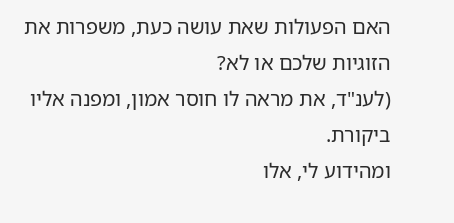האם הפעולות שאת עושה כעת, משפרות את הזוגיות שלכם או לא?
(לענ"ד, את מראה לו חוסר אמון, ומפנה אליו ביקורת.
ומהידוע לי, אלו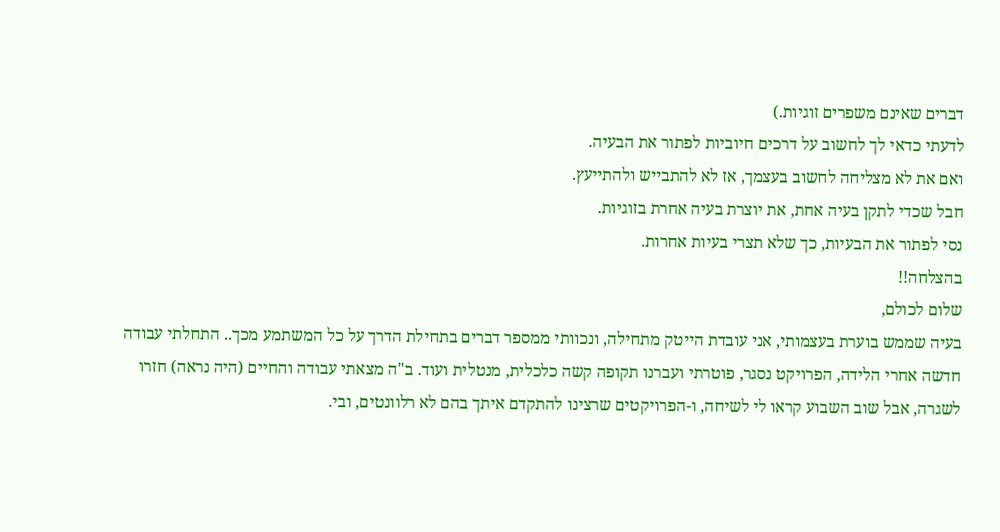דברים שאינם משפרים זוגיות.)
לדעתי כדאי לך לחשוב על דרכים חיוביות לפתור את הבעיה.
ואם את לא מצליחה לחשוב בעצמך, אז לא להתבייש ולהתייעץ.
חבל שכדי לתקן בעיה אחת, את יוצרת בעיה אחרת בזוגיות.
נסי לפתור את הבעיות, כך שלא תצרי בעיות אחרות.
בהצלחה!!
שלום לכולם,
בעיה שממש בוערת בעצמותי, אני עובדת הייטק מתחילה, ונכוותי ממספר דברים בתחילת הדרך על כל המשתמע מכך.. התחלתי עבודה חדשה אחרי הלידה, הפרויקט נסגר, פוטרתי ועברנו תקופה קשה כלכלית, מנטלית ועוד. ב"ה מצאתי עבודה והחיים (היה נראה) חזרו לשגרה, אבל שוב השבוע קראו לי לשיחה, ו-הפרויקטים שרצינו להתקדם איתך בהם לא רלוונטים, ובי.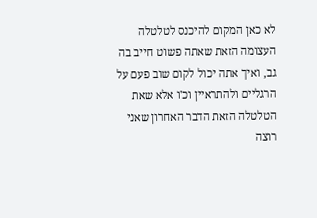לא כאן המקום להיכנס לטלטלה העצומה הזאת שאתה פשוט חייב בה גב, ואיך אתה יכול לקום שוב פעם על הרגליים ולהתראיין וכ'ו אלא שאת הטלטלה הזאת הדבר האחרון שאני רוצה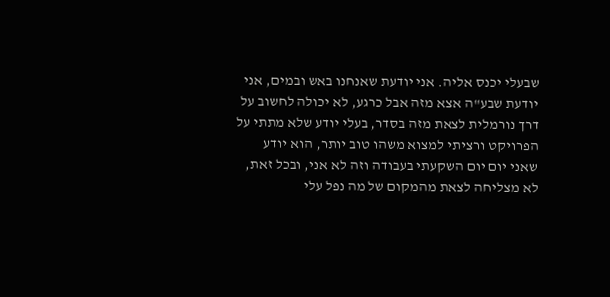שבעלי יכנס אליה. אני יודעת שאנחנו באש ובמים, אני יודעת שבע"ה אצא מזה אבל כרגע, לא יכולה לחשוב על דרך נורמלית לצאת מזה בסדר, בעלי יודע שלא מתתי על הפרויקט ורציתי למצוא משהו טוב יותר, הוא יודע שאני יום יום השקעתי בעבודה וזה לא אני, ובכל זאת, לא מצליחה לצאת מהמקום של מה נפל עלי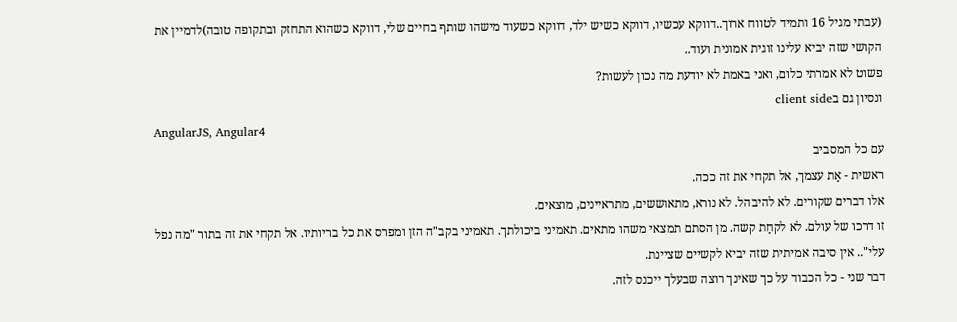(עבתי מגיל 16 ותמיד לטווח ארוך..דווקא עכשיו, דווקא כשיש ילד, דווקא כשעוד מישהו שותף בחיים שלי, דווקא כשהוא התחזק ובתקופה טובה)לדמיין את הקושי שזה יביא עלינו זוגית אמונית ועוד..
פשוט לא אמרתי כלום, ואני באמת לא יודעת מה נכון לעשות?
ונסיון גם בclient side
AngularJS, Angular4
עם כל המסביב
ראשית - אַת עצמך, אל תקחי את זה ככה.
אלו דברים שקורים. לא להיבהל. לא נורא, מתאוששים, מתראיינים, מוצאים.
זו דרכו של עולם. לא לקחַת קשה. מן הסתם תמצאי משהו מתאים. תאמיני ביכולתך. תאמיני בקב"ה הזן ומפרס את כל בריותיו. אל תקחי את זה בתור "מה נפל עלי".. אין סיבה אמיתית שזה יביא לקשיים שציינת.
דבר שני - כל הכבוד על כך שאינך רוצה שבעלך ייכנס לזה.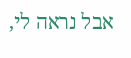אבל נראה לי,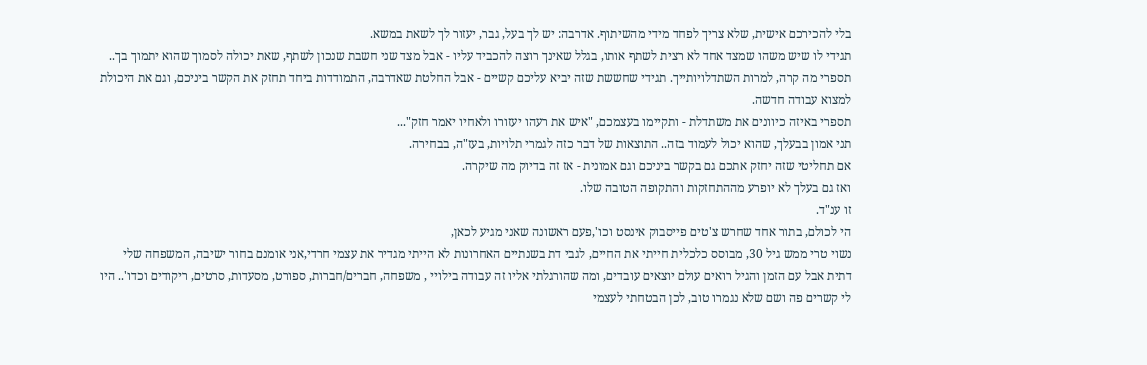בלי להכירכם אישית, שלא צריך לפחד מידי מהשיתוף. אדרבה: יש לך בעל, גבר, יעזור לך לשאת במשא.
תגידי לו שיש משהו שמצד אחד לא רצית לשתף אותו, בגלל שאינך רוצה להכביד עליו - אבל מצד שני חשבת שנכון לשתף, שאת יכולה לסמוך שהוא יתמוך בך..
תספרי מה קרה, למרות השתדלויותייך. תגידי שחששת שזה יביא עליכם קשיים - אבל החלטת שאדרבה, התמודדות ביחד תחזק את הקשר ביניכם, וגם את היכולת למצוא עבודה חדשה.
תספרי באיזה כיוונים את משתדלת - ותקיימו בעצמכם, "איש את רעהו יעזורו ולאחיו יאמר חזק"...
תני אמון בבעלך, שהוא יכול לעמוד בזה.. התוצאות של דבר כזה לגמרי תלויות, בעז"ה, בבחירה.
אם תחליטי שזה יחזק אתכם גם בקשר ביניכם וגם אמונית - אז זה בדיוק מה שיקרה.
ואז גם בעלך לא יופרע מההתחזקות והתקופה הטובה שלו.
זו ענ"ד.
הי לכולם, בתור אחד שחרש צ'טים פייסבוק אינסט וכו',פעם ראשונה שאני מגיע לכאן,
נשוי טרי ממש גיל 30, מבוסס כלכלית חייתי את החיים, לגבי דת בשנתיים האחרונות לא הייתי מגדיר את עצמי חרדי,אני אומנם בחור ישיבה, המשפחה שלי דתית אבל עם הזמן והגיל רואים עולם יוצאים עובדים, ומה שהורגלתי אליו זה עבודה בילויי , משפחה, חברים/חברות, ספורט, מסעדות, סרטים, ריקודים וכדו'.. היו לי קשרים פה ושם שלא נגמרו טוב, לכן הבטחתי לעצמי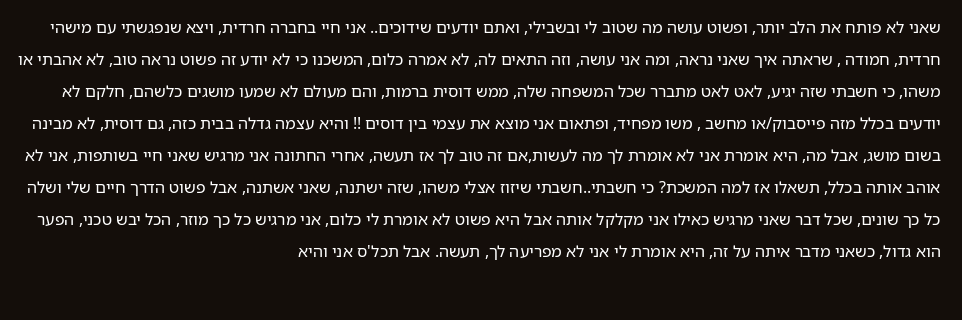שאני לא פותח את הלב יותר, ופשוט עושה מה שטוב לי ובשבילי, ואתם יודעים שידוכים.. אני חיי בחברה חרדית, ויצא שנפגשתי עם מישהי חרדית, חמודה , שראתה איך שאני נראה, ומה אני עושה, וזה התאים לה, לא אמרה כלום, המשכנו כי לא יודע זה פשוט נראה טוב, לא אהבתי או משהו, כי חשבתי שזה יגיע, לאט לאט מתברר שכל המשפחה שלה, ממש דוסית ברמות, והם מעולם לא שמעו מושגים כלשהם, חלקם לא יודעים בכלל מזה פייסבוק/או מחשב , משו מפחיד, ופתאום אני מוצא את עצמי בין דוסים !! והיא עצמה גדלה בבית כזה, גם דוסית, לא מבינה בשום מושג, אבל מה, היא אומרת אני לא אומרת לך מה לעשות,אם זה טוב לך אז תעשה, אחרי החתונה אני מרגיש שאני חיי בשותפות, אני לא אוהב אותה בכלל, תשאלו אז למה המשכת? כי חשבתי..חשבתי שיזוז אצלי משהו, שזה ישתנה, שאני אשתנה, אבל פשוט הדרך חיים שלי ושלה כל כך שונים, שכל דבר שאני מרגיש כאילו אני מקלקל אותה אבל היא פשוט לא אומרת לי כלום, אני מרגיש כל כך מוזר, הכל יבש טכני, הפער הוא גדול, כשאני מדבר איתה על זה, היא אומרת לי אני לא מפריעה לך, תעשה. אבל תכל'ס אני והיא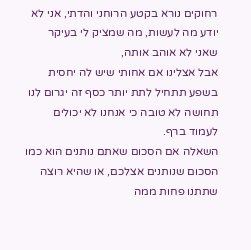רחוקים נורא בקטע הרוחני והדתי, אני לא יודע מה לעשות, מה שמציק לי בעיקר שאני לא אוהב אותה,
אבל אצלינו אם אחותי שיש לה יחסית בשפע תתחיל לתת יותר כסף זה יגרום לנו תחושה לא טובה כי אנחנו לא יכולים לעמוד ברף.
השאלה אם הסכום שאתם נותנים הוא כמו הסכום שנותנים אצלכם, או שהיא רוצה שתתנו פחות ממה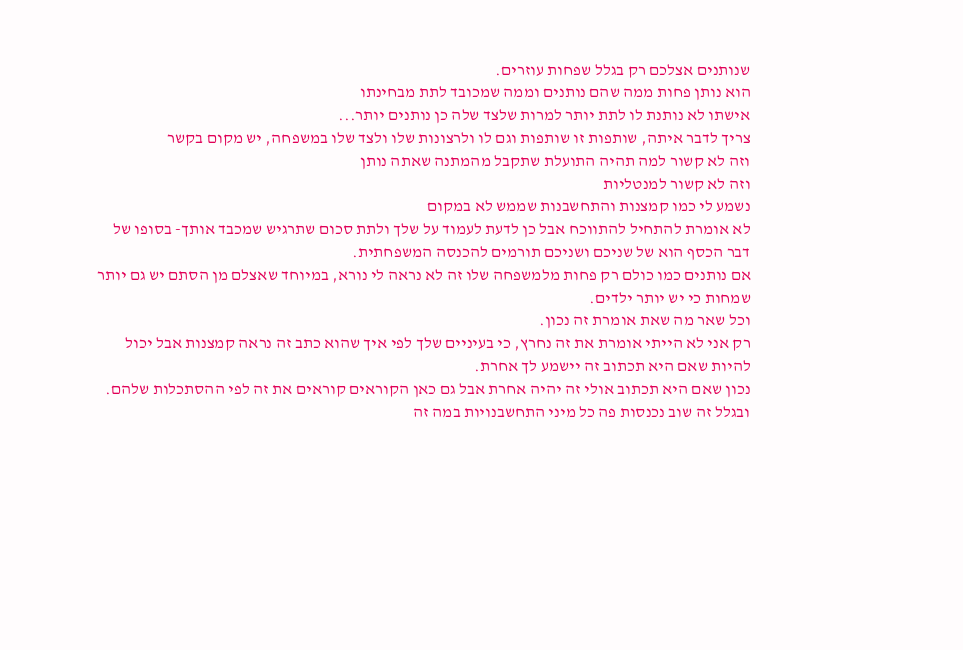שנותנים אצלכם רק בגלל שפחות עוזרים.
הוא נותן פחות ממה שהם נותנים וממה שמכובד לתת מבחינתו
אישתו לא נותנת לו לתת יותר למרות שלצד שלה כן נותנים יותר...
צריך לדבר איתה, שותפות זו שותפות וגם לו ולרצונות שלו ולצד שלו במשפחה, יש מקום בקשר
וזה לא קשור למה תהיה התועלת שתקבל מהמתנה שאתה נותן
וזה לא קשור למנטליות
נשמע לי כמו קמצנות והתחשבנות שממש לא במקום
לא אומרת להתחיל להתווכח אבל כן לדעת לעמוד על שלך ולתת סכום שתרגיש שמכבד אותך- בסופו של דבר הכסף הוא של שניכם ושניכם תורמים להכנסה המשפחתית.
אם נותנים כמו כולם רק פחות מלמשפחה שלו זה לא נראה לי נורא, במיוחד שאצלם מן הסתם יש גם יותר שמחות כי יש יותר ילדים.
וכל שאר מה שאת אומרת זה נכון.
רק אני לא הייתי אומרת את זה נחרץ, כי בעיניים שלך לפי איך שהוא כתב זה נראה קמצנות אבל יכול להיות שאם היא תכתוב זה יישמע לך אחרת.
נכון שאם היא תכתוב אולי זה יהיה אחרת אבל גם כאן הקוראים קוראים את זה לפי ההסתכלות שלהם.
ובגלל זה שוב נכנסות פה כל מיני התחשבנויות במה זה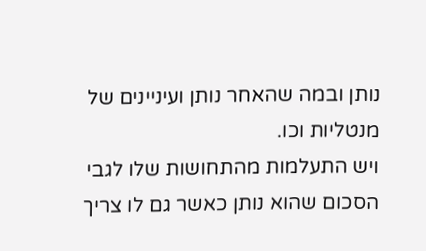נותן ובמה שהאחר נותן ועיניינים של מנטליות וכו.
ויש התעלמות מהתחושות שלו לגבי הסכום שהוא נותן כאשר גם לו צריך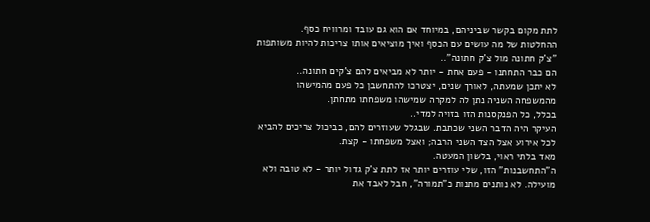לתת מקום בקשר שביניהם, במיוחד אם הוא גם עובד ומרוויח כסף.
ההחלטות של מה עושים עם הכסף ואיך מוציאים אותו צריכות להיות משותפות
"צ'ק חתונה מול צ'ק חתונה"..
הם כבר התחתנו - פעם אחת - יותר לא מביאים להם צ'קים חתונה..
לא יתכן שמעתה, לאורך שנים, יצטרכו להתחשבן כל פעם מהמישהו מהמשפחה השניה נתן לה למקרה שמישהו משפחתו מתחתן.
בכלל, כל הפנקסנות הזו בזויה למדי..
העיקר היה הדבר השני שכתבת. שבגלל שעוזרים להם, כביכול צריכים להביא לכל אירוע אצל הצד השני הרבה; ואצל משפחתו - קצת.
מאד בלתי ראוי, בלשון המעטה.
ה"התחשבנות" הזו, שלי עוזרים יותר אז לתת צ'ק גדול יותר - לא טובה ולא מועילה. לא נותנים מתנות כ"תמורה", חבל לאבד את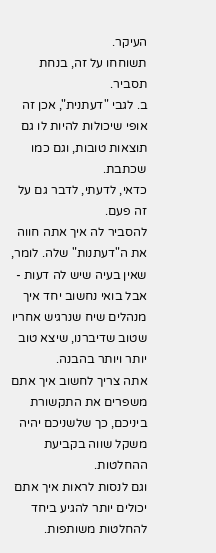העיקר.
תשוחחו על זה, בנחת תסביר.
ב. לגבי "דעתנית", אכן זה אופי שיכולות להיות לו גם תוצאות טובות, וגם כמו שכתבת.
כדאי, לדעתי, לדבר גם על זה פעם.
להסביר לה איך אתה חווה את ה"דעתנות" שלה. לומר, שאין בעיה שיש לה דעות - אבל בואי נחשוב יחד איך מנהלים שיח שנרגיש אחריו שטוב שדיברנו, שיצא טוב יותר ויותר בהבנה.
אתה צריך לחשוב איך אתם משפרים את התקשורת ביניכם, כך שלשניכם יהיה משקל שווה בקביעת ההחלטות.
וגם לנסות לראות איך אתם יכולים יותר להגיע ביחד להחלטות משותפות.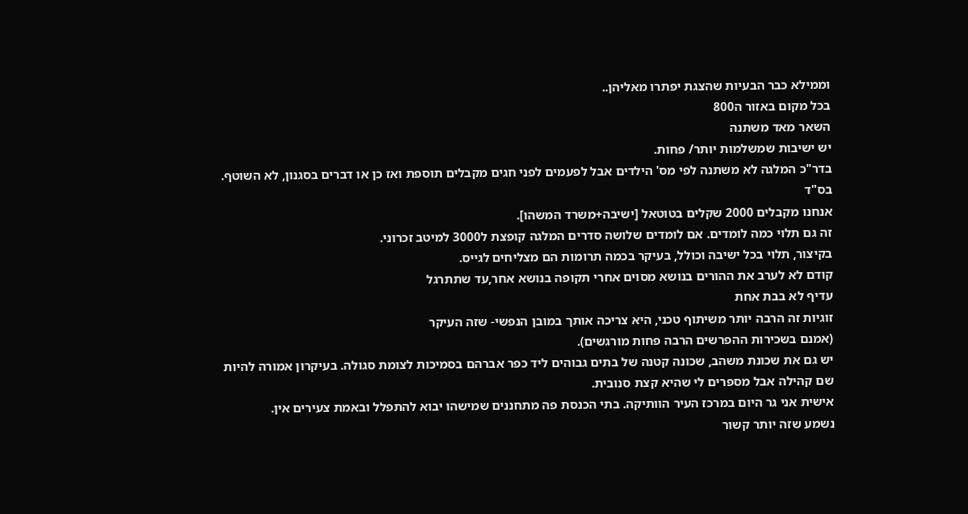וממילא כבר הבעיות שהצגת יפתרו מאליהן..
בכל מקום באזור ה800
השאר מאד משתנה
יש ישיבות שמשלמות יותר/ פחות.
בדר"כ המלגה לא משתנה לפי מס' הילדים אבל לפעמים לפני חגים מקבלים תוספת ואז כן או דברים בסגנון, לא השוטף.
בס"ד
אנחנו מקבלים 2000 שקלים בטוטאל [ישיבה+משרד המשהו].
זה גם תלוי כמה לומדים. אם לומדים שלושה סדרים המלגה קופצת ל3000 למיטב זכרוני.
בקיצור, תלוי בכל ישיבה וכולל, בעיקר בכמה תרומות הם מצליחים לגייס.
קודם לא לערב את ההורים בנושא מסוים אחרי תקופה בנושא אחר,עד שתתרגל
עדיף לא בבת אחת
זוגיות זה הרבה יותר משיתוף טכני, היא צריכה אותך במובן הנפשי- שזה העיקר
(אמנם בשכירות ההפרשים הרבה פחות מורגשים).
יש גם את שכונת משהב, שכונה קטנה של בתים גבוהים ליד כפר אברהם בסמיכות לצומת סגולה. בעיקרון אמורה להיות שם קהילה אבל מספרים לי שהיא קצת סנובית.
אישית אני גר היום במרכז העיר הוותיקה. בתי הכנסת פה מתחננים שמישהו יבוא להתפלל ובאמת צעירים אין.
נשמע שזה יותר קשור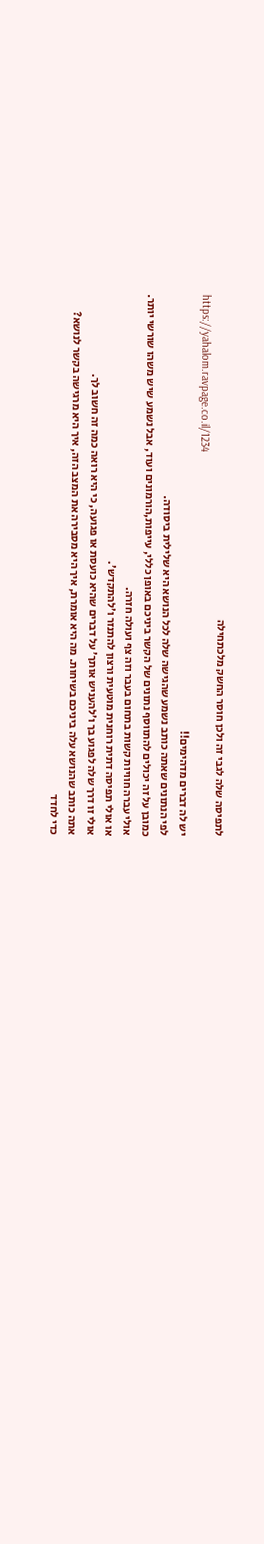לתפיסה שלה לגבי זה ולכן חוסר החשק מלכתחילה
https://yahalom.ravpage.co.il/1234
יש לה דברים מדהימים!!
לפי הנתונים שאתה כותב נשמע שהגישה שלה לכל הנושא היא שלילית ביסודה.
כמובן על זה יכולים להתווסף נתונים של הקשר ביניכם באופן כללי, עייפות,הורמונים ועוד, אבל נשמע שיש משהו שורשי יותר.
אולי עברה חוויות קשות בתחום בעבר וזה צף ועולה חזרה.
או אולי תפיסה דתית רוחנית מוטעית ורצון להתנזר ו'להתקדש'.
אולי זו דרך שלה לפגוע בך ו'להעניש אותך' על דברים שהיא כועסת או פגועה, כי היא רואה כמה זה חשוב לך.
אתה כותב שהנושא עלה ביניכם בשיחות. מה היא אומרת, איך היא מסבירה את המצב הזה, איך היא מרגישה בקשר לנושא?
כדי לחדד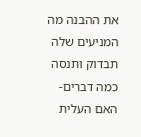את ההבנה מה המניעים שלה תבדוק ותנסה כמה דברים-
האם העלית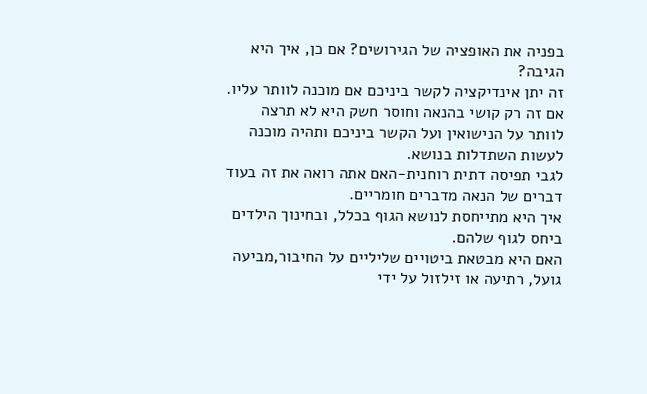בפניה את האופציה של הגירושים? אם כן, איך היא הגיבה?
זה יתן אינדיקציה לקשר ביניכם אם מוכנה לוותר עליו.
אם זה רק קושי בהנאה וחוסר חשק היא לא תרצה לוותר על הנישואין ועל הקשר ביניכם ותהיה מוכנה לעשות השתדלות בנושא.
לגבי תפיסה דתית רוחנית-האם אתה רואה את זה בעוד דברים של הנאה מדברים חומריים.
איך היא מתייחסת לנושא הגוף בכלל, ובחינוך הילדים ביחס לגוף שלהם.
האם היא מבטאת ביטויים שליליים על החיבור,מביעה גועל, רתיעה או זילזול על ידי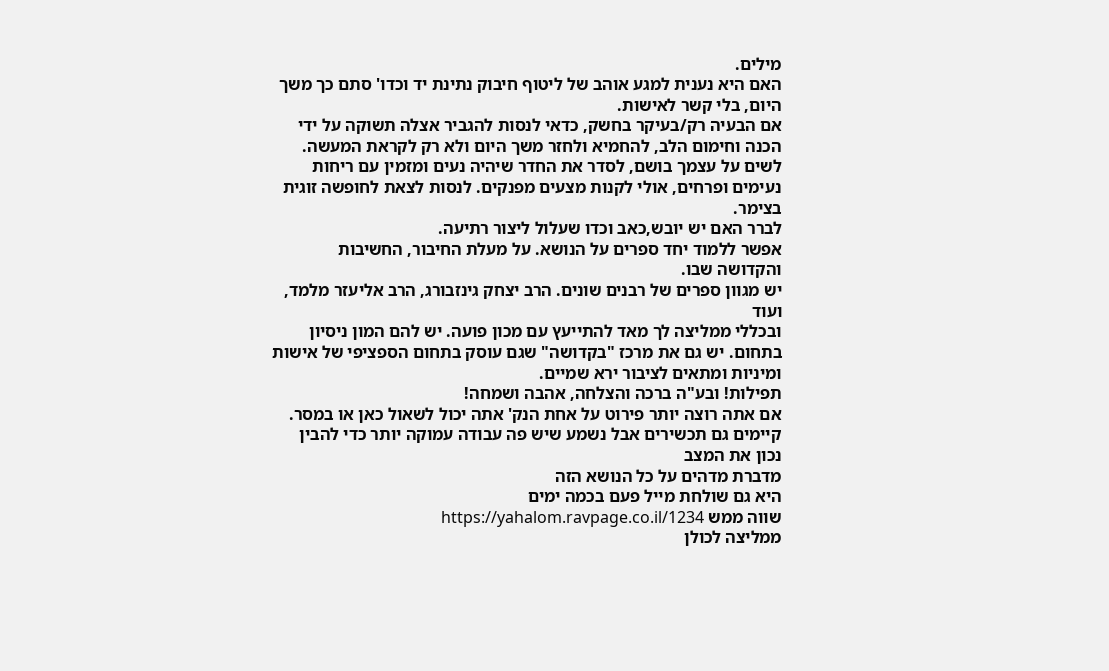מילים.
האם היא נענית למגע אוהב של ליטוף חיבוק נתינת יד וכדו' סתם כך משך היום, בלי קשר לאישות.
אם הבעיה רק/בעיקר בחשק, כדאי לנסות להגביר אצלה תשוקה על ידי הכנה וחימום הלב, להחמיא ולחזר משך היום ולא רק לקראת המעשה. לשים על עצמך בושם, לסדר את החדר שיהיה נעים ומזמין עם ריחות נעימים ופרחים, אולי לקנות מצעים מפנקים. לנסות לצאת לחופשה זוגית בצימר.
לברר האם יש יובש,כאב וכדו שעלול ליצור רתיעה.
אפשר ללמוד יחד ספרים על הנושא. על מעלת החיבור, החשיבות והקדושה שבו.
יש מגוון ספרים של רבנים שונים. הרב יצחק גינזבורג, הרב אליעזר מלמד, ועוד
ובכללי ממליצה לך מאד להתייעץ עם מכון פועה. יש להם המון ניסיון בתחום. יש גם את מרכז "בקדושה" שגם עוסק בתחום הספציפי של אישות ומיניות ומתאים לציבור ירא שמיים.
תפילות! ובע"ה ברכה והצלחה, אהבה ושמחה!
אם אתה רוצה יותר פירוט על אחת הנק' אתה יכול לשאול כאן או במסר.
קיימים גם תכשירים אבל נשמע שיש פה עבודה עמוקה יותר כדי להבין נכון את המצב
מדברת מדהים על כל הנושא הזה
היא גם שולחת מייל פעם בכמה ימים
שווה ממש https://yahalom.ravpage.co.il/1234
ממליצה לכולן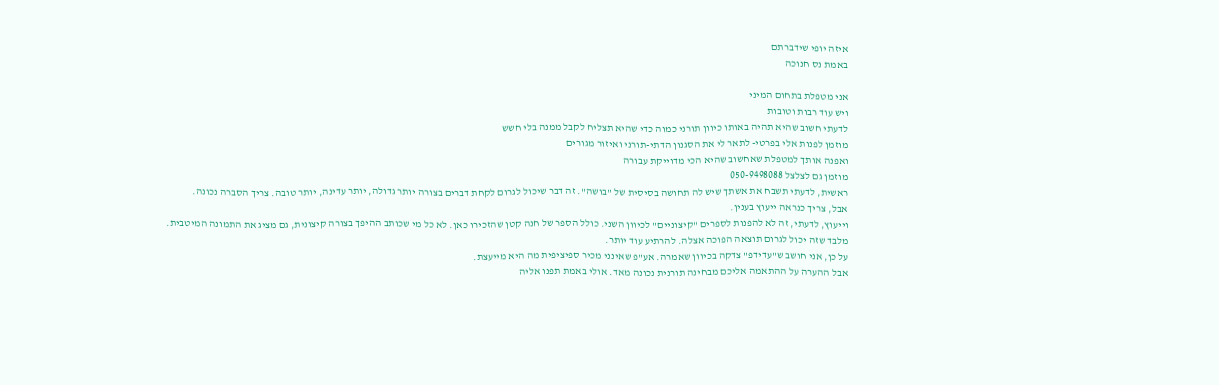איזה יופי שידברתם
באמת נס חנוכה

אני מטפלת בתחום המיני
ויש עוד רבות וטובות
לדעתי חשוב שהיא תהיה באותו כיוון תורני כמוה כדי שהיא תצליח לקבל ממנה בלי חשש
מוזמן לפנות אלי בפרטי- לתאר לי את הסגנון הדתי-תורני ואיזור מגורים
ואפנה אותך למטפלת שאחשוב שהיא הכי מדוייקת עבורה
מוזמן גם לצלצל 050-9498088
ראשית, לדעתי תשבח את אשתך שיש לה תחושה בסיסית של "בושה". זה דבר שיכול לגרום לקחת דברים בצורה יותר גדולה, יותר עדינה, יותר טובה. צריך הסברה נכונה.
אבל, צריך כנראה ייעוץ בענין.
וייעוץ, לדעתי, זה לא להפנות לספרים "קיצוניים" לכיוון השני. כולל הספר של חנה קטן שהזכירו כאן. לא כל מי שכותב ההיפך בצורה קיצונית, גם מציג את התמונה המיטבית.
מלבד שזה יכול לגרום תוצאה הפוכה אצלה. להרתיע עוד יותר.
על כן, אני חושב ש"עדידפ" צדקה בכיוון שאמרה. אע"פ שאינני מכיר ספיציפית מה היא מייעצת.
אבל ההערה על ההתאמה אליכם מבחינה תורנית נכונה מאד. אולי באמת תפנו אליה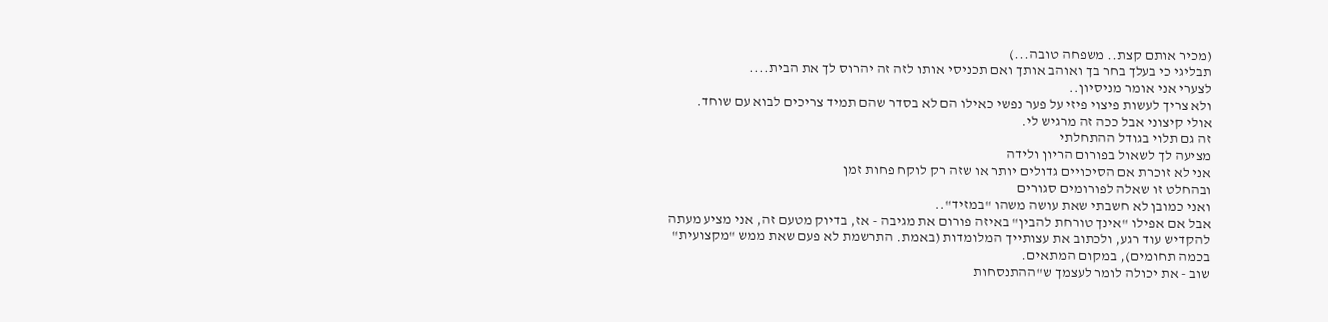(מכיר אותם קצת.. משפחה טובה...)
תבליגי כי בעלך בחר בך ואוהב אותך ואם תכניסי אותו לזה זה יהרוס לך את הבית....
לצערי אני אומר מניסיון..
ולא צריך לעשות פיצוי פיזי על פער נפשי כאילו הם לא בסדר שהם תמיד צריכים לבוא עם שוחד.
אולי קיצוני אבל ככה זה מרגיש לי.
זה גם תלוי בגודל ההתחלתי
מציעה לך לשאול בפורום הריון ולידה
אני לא זוכרת אם הסיכויים גדולים יותר או שזה רק לוקח פחות זמן
ובהחלט זו שאלה לפורומים סגורים
ואני כמובן לא חשבתי שאת עושה משהו "במזיד"..
אבל אם אפילו "אינך טורחת להבין" באיזה פורום את מגיבה - אז, בדיוק מטעם זה, אני מציע מעתה להקדיש עוד רגע, ולכתוב את עצותייך המלומדות (באמת. התרשמת לא פעם שאת ממש "מקצועית" בכמה תחומים), במקום המתאים.
שוב - את יכולה לומר לעצמך ש"ההתנסחות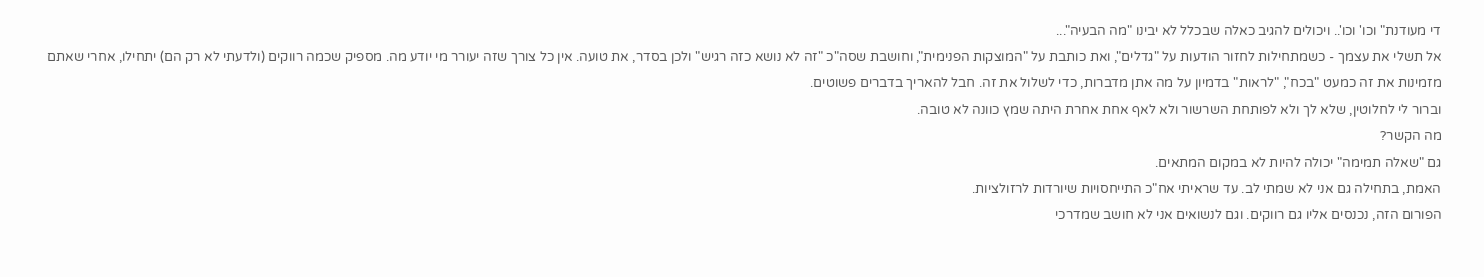די מעודנת" וכו' וכו'.. ויכולים להגיב כאלה שבכלל לא יבינו "מה הבעיה"...
אל תשלי את עצמך - כשמתחילות לחזור הודעות על "גדלים", ואת כותבת על "המוצקות הפנימית", וחושבת שסה"כ "זה לא נושא כזה רגיש" ולכן בסדר, את טועה. אין כל צורך שזה יעורר מי יודע מה. מספיק שכמה רווקים (ולדעתי לא רק הם) יתחילו, אחרי שאתם מזמינות את זה כמעט "בכח", "לראות" בדמיון על מה אתן מדברות, כדי לשלול את זה. חבל להאריך בדברים פשוטים.
וברור לי לחלוטין, שלא לך ולא לפותחת השרשור ולא לאף אחת אחרת היתה שמץ כוונה לא טובה.
מה הקשר?
גם "שאלה תמימה" יכולה להיות לא במקום המתאים.
האמת, בתחילה גם אני לא שמתי לב. עד שראיתי אח"כ התייחסויות שיורדות לרזולציות.
הפורום הזה, נכנסים אליו גם רווקים. וגם לנשואים אני לא חושב שמדרכי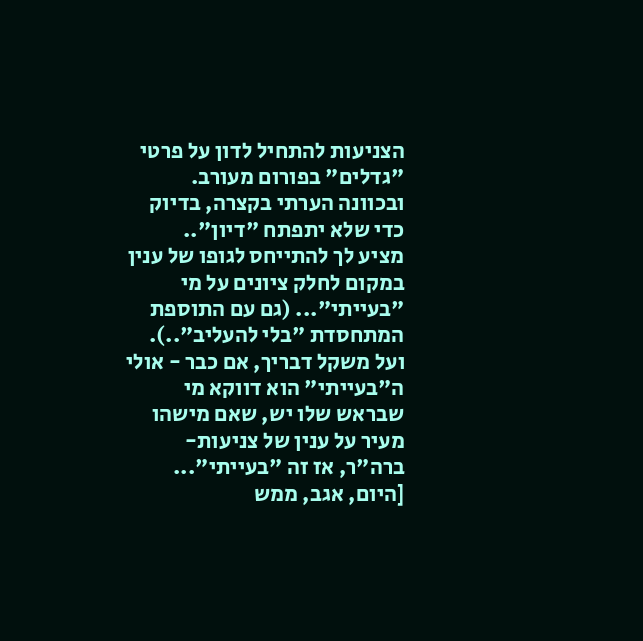הצניעות להתחיל לדון על פרטי "גדלים" בפורום מעורב. ובכוונה הערתי בקצרה, בדיוק כדי שלא יתפתח "דיון"..
מציע לך להתייחס לגופו של ענין במקום לחלק ציונים על מי "בעייתי"... (גם עם התוספת המתחסדת "בלי להעליב"..).
ועל משקל דבריך, אם כבר - אולי ה"בעייתי" הוא דווקא מי שבראש שלו יש, שאם מישהו מעיר על ענין של צניעות-ברה"ר, אז זה "בעייתי"... [היום, אגב, ממש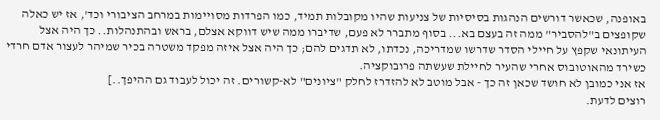באופנה, שכאשר דורשים הנהגות בסיסיות של צניעות שהיו מקובלות תמיד, כמו הפרדות מסויימות במרחב הציבורי וכד', אז יש כאלה שקופצים ב"להסביר" ממה זה בעצם בא... בסוף מתברר לא פעם, שדיברו ממה שיש דווקא אצלם, בראש ובהתנהלות.. כך היה אצל העיתונאי שקפץ על חיילי הסדר שדרשו שמדריכה, נכדתו, לא תדגים להם; כך היה אצל איזה מפקד משטרה בכיר שמיהר לעצור אדם חרדי כשירד מהאוטובוס אחרי שהעיר לחיילת שעשתה פרובוקציה.
אז אני כמובן לא חושד שכאן זה כך - אבל מוטב לא להזדרז לחלק "ציונים" לא-קשורים. זה יכול לעבוד גם ההיפך..]
רוצים לדעת.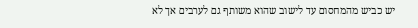יש כביש מהמחסום עד לישוב שהוא משותף גם לערבים אך לא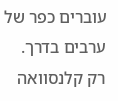עוברים כפר של ערבים בדרך.
רק קלנסוואה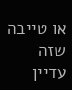או טייבה שזה עדיין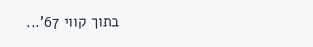בתוך קווי 67'...